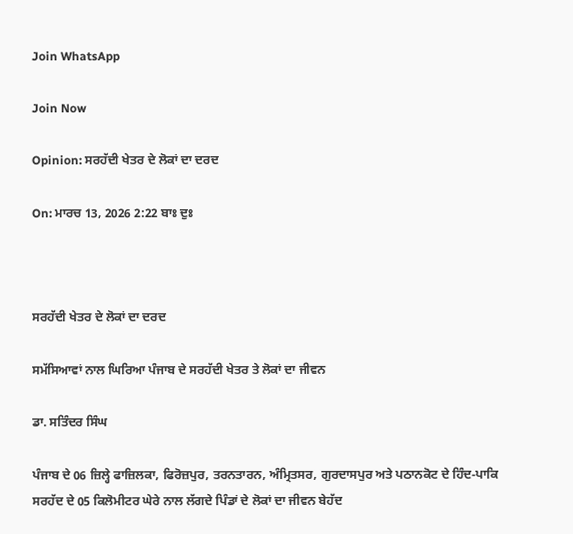Join WhatsApp

Join Now

Opinion: ਸਰਹੱਦੀ ਖੇਤਰ ਦੇ ਲੋਕਾਂ ਦਾ ਦਰਦ

On: ਮਾਰਚ 13, 2026 2:22 ਬਾਃ ਦੁਃ



ਸਰਹੱਦੀ ਖੇਤਰ ਦੇ ਲੋਕਾਂ ਦਾ ਦਰਦ

ਸਮੱਸਿਆਵਾਂ ਨਾਲ ਘਿਰਿਆ ਪੰਜਾਬ ਦੇ ਸਰਹੱਦੀ ਖੇਤਰ ਤੇ ਲੋਕਾਂ ਦਾ ਜੀਵਨ

ਡਾ. ਸਤਿੰਦਰ ਸਿੰਘ

ਪੰਜਾਬ ਦੇ 06 ਜ਼ਿਲ੍ਹੇ ਫਾਜ਼ਿਲਕਾ, ਫਿਰੋਜ਼ਪੁਰ, ਤਰਨਤਾਰਨ, ਅੰਮ੍ਰਿਤਸਰ, ਗੁਰਦਾਸਪੁਰ ਅਤੇ ਪਠਾਨਕੋਟ ਦੇ ਹਿੰਦ-ਪਾਕਿ ਸਰਹੱਦ ਦੇ 05 ਕਿਲੋਮੀਟਰ ਘੇਰੇ ਨਾਲ ਲੱਗਦੇ ਪਿੰਡਾਂ ਦੇ ਲੋਕਾਂ ਦਾ ਜੀਵਨ ਬੇਹੱਦ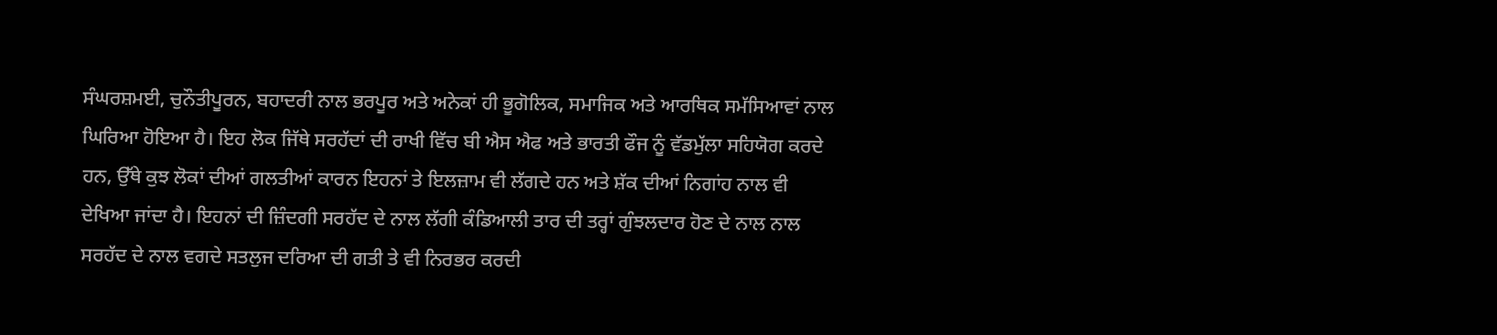ਸੰਘਰਸ਼ਮਈ, ਚੁਨੌਤੀਪੂਰਨ, ਬਹਾਦਰੀ ਨਾਲ ਭਰਪੂਰ ਅਤੇ ਅਨੇਕਾਂ ਹੀ ਭੂਗੋਲਿਕ, ਸਮਾਜਿਕ ਅਤੇ ਆਰਥਿਕ ਸਮੱਸਿਆਵਾਂ ਨਾਲ ਘਿਰਿਆ ਹੋਇਆ ਹੈ। ਇਹ ਲੋਕ ਜਿੱਥੇ ਸਰਹੱਦਾਂ ਦੀ ਰਾਖੀ ਵਿੱਚ ਬੀ ਐਸ ਐਫ ਅਤੇ ਭਾਰਤੀ ਫੌਜ ਨੂੰ ਵੱਡਮੁੱਲਾ ਸਹਿਯੋਗ ਕਰਦੇ ਹਨ, ਉੱਥੇ ਕੁਝ ਲੋਕਾਂ ਦੀਆਂ ਗਲਤੀਆਂ ਕਾਰਨ ਇਹਨਾਂ ਤੇ ਇਲਜ਼ਾਮ ਵੀ ਲੱਗਦੇ ਹਨ ਅਤੇ ਸ਼ੱਕ ਦੀਆਂ ਨਿਗਾਂਹ ਨਾਲ ਵੀ ਦੇਖਿਆ ਜਾਂਦਾ ਹੈ। ਇਹਨਾਂ ਦੀ ਜ਼ਿੰਦਗੀ ਸਰਹੱਦ ਦੇ ਨਾਲ ਲੱਗੀ ਕੰਡਿਆਲੀ ਤਾਰ ਦੀ ਤਰ੍ਹਾਂ ਗੁੰਝਲਦਾਰ ਹੋਣ ਦੇ ਨਾਲ ਨਾਲ ਸਰਹੱਦ ਦੇ ਨਾਲ ਵਗਦੇ ਸਤਲੁਜ ਦਰਿਆ ਦੀ ਗਤੀ ਤੇ ਵੀ ਨਿਰਭਰ ਕਰਦੀ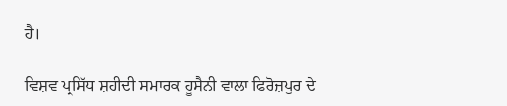ਹੈ।

ਵਿਸ਼ਵ ਪ੍ਰਸਿੱਧ ਸ਼ਹੀਦੀ ਸਮਾਰਕ ਹੂਸੈਨੀ ਵਾਲਾ ਫਿਰੋਜ਼ਪੁਰ ਦੇ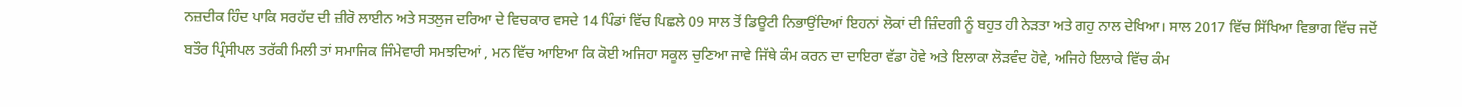ਨਜ਼ਦੀਕ ਹਿੰਦ ਪਾਕਿ ਸਰਹੱਦ ਦੀ ਜ਼ੀਰੋ ਲਾਈਨ ਅਤੇ ਸਤਲੁਜ ਦਰਿਆ ਦੇ ਵਿਚਕਾਰ ਵਸਦੇ 14 ਪਿੰਡਾਂ ਵਿੱਚ ਪਿਛਲੇ 09 ਸਾਲ ਤੋਂ ਡਿਊਟੀ ਨਿਭਾਉਂਦਿਆਂ ਇਹਨਾਂ ਲੋਕਾਂ ਦੀ ਜ਼ਿੰਦਗੀ ਨੂੰ ਬਹੁਤ ਹੀ ਨੇੜਤਾ ਅਤੇ ਗਹੁ ਨਾਲ ਦੇਖਿਆ। ਸਾਲ 2017 ਵਿੱਚ ਸਿੱਖਿਆ ਵਿਭਾਗ ਵਿੱਚ ਜਦੋਂ ਬਤੌਰ ਪ੍ਰਿੰਸੀਪਲ ਤਰੱਕੀ ਮਿਲੀ ਤਾਂ ਸਮਾਜਿਕ ਜਿੰਮੇਵਾਰੀ ਸਮਝਦਿਆਂ , ਮਨ ਵਿੱਚ ਆਇਆ ਕਿ ਕੋਈ ਅਜਿਹਾ ਸਕੂਲ ਚੁਣਿਆ ਜਾਵੇ ਜਿੱਥੇ ਕੰਮ ਕਰਨ ਦਾ ਦਾਇਰਾ ਵੱਡਾ ਹੋਵੇ ਅਤੇ ਇਲਾਕਾ ਲੋੜਵੰਦ ਹੋਵੇ, ਅਜਿਹੇ ਇਲਾਕੇ ਵਿੱਚ ਕੰਮ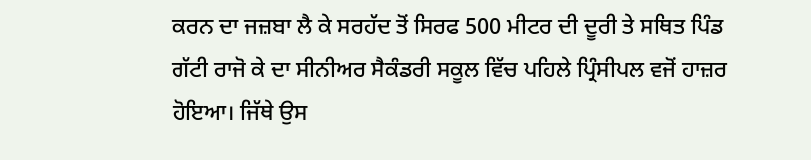ਕਰਨ ਦਾ ਜਜ਼ਬਾ ਲੈ ਕੇ ਸਰਹੱਦ ਤੋਂ ਸਿਰਫ 500 ਮੀਟਰ ਦੀ ਦੂਰੀ ਤੇ ਸਥਿਤ ਪਿੰਡ ਗੱਟੀ ਰਾਜੋ ਕੇ ਦਾ ਸੀਨੀਅਰ ਸੈਕੰਡਰੀ ਸਕੂਲ ਵਿੱਚ ਪਹਿਲੇ ਪ੍ਰਿੰਸੀਪਲ ਵਜੋਂ ਹਾਜ਼ਰ ਹੋਇਆ। ਜਿੱਥੇ ਉਸ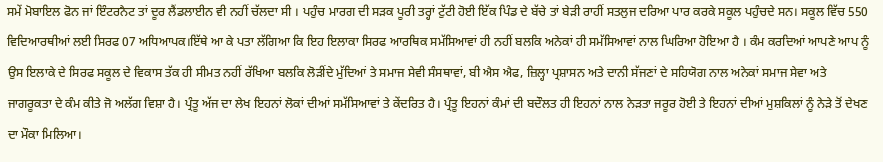ਸਮੇਂ ਮੋਬਾਇਲ ਫੋਨ ਜਾਂ ਇੰਟਰਨੈਟ ਤਾਂ ਦੂਰ ਲੈਂਡਲਾਈਨ ਵੀ ਨਹੀਂ ਚੱਲਦਾ ਸੀ । ਪਹੁੰਚ ਮਾਰਗ ਦੀ ਸੜਕ ਪੂਰੀ ਤਰ੍ਹਾਂ ਟੁੱਟੀ ਹੋਈ ਇੱਕ ਪਿੰਡ ਦੇ ਬੱਚੇ ਤਾਂ ਬੇੜੀ ਰਾਹੀਂ ਸਤਲੁਜ ਦਰਿਆ ਪਾਰ ਕਰਕੇ ਸਕੂਲ ਪਹੁੰਚਦੇ ਸਨ। ਸਕੂਲ ਵਿੱਚ 550 ਵਿਦਿਆਰਥੀਆਂ ਲਈ ਸਿਰਫ 07 ਅਧਿਆਪਕ।ਇੱਥੇ ਆ ਕੇ ਪਤਾ ਲੱਗਿਆ ਕਿ ਇਹ ਇਲਾਕਾ ਸਿਰਫ ਆਰਥਿਕ ਸਮੱਸਿਆਵਾਂ ਹੀ ਨਹੀਂ ਬਲਕਿ ਅਨੇਕਾਂ ਹੀ ਸਮੱਸਿਆਵਾਂ ਨਾਲ ਘਿਰਿਆ ਹੋਇਆ ਹੈ । ਕੰਮ ਕਰਦਿਆਂ ਆਪਣੇ ਆਪ ਨੂੰ ਉਸ ਇਲਾਕੇ ਦੇ ਸਿਰਫ ਸਕੂਲ ਦੇ ਵਿਕਾਸ ਤੱਕ ਹੀ ਸੀਮਤ ਨਹੀਂ ਰੱਖਿਆ ਬਲਕਿ ਲੋੜੀਂਦੇ ਮੁੱਦਿਆਂ ਤੇ ਸਮਾਜ ਸੇਵੀ ਸੰਸਥਾਵਾਂ, ਬੀ ਐਸ ਐਫ, ਜ਼ਿਲ੍ਹਾ ਪ੍ਰਸ਼ਾਸਨ ਅਤੇ ਦਾਨੀ ਸੱਜਣਾਂ ਦੇ ਸਹਿਯੋਗ ਨਾਲ ਅਨੇਕਾਂ ਸਮਾਜ ਸੇਵਾ ਅਤੇ ਜਾਗਰੂਕਤਾ ਦੇ ਕੰਮ ਕੀਤੇ ਜੋ ਅਲੱਗ ਵਿਸ਼ਾ ਹੈ। ਪ੍ਰੰਤੂ ਅੱਜ ਦਾ ਲੇਖ ਇਹਨਾਂ ਲੋਕਾਂ ਦੀਆਂ ਸਮੱਸਿਆਵਾਂ ਤੇ ਕੇਂਦਰਿਤ ਹੈ। ਪ੍ਰੰਤੂ ਇਹਨਾਂ ਕੰਮਾਂ ਦੀ ਬਦੌਲਤ ਹੀ ਇਹਨਾਂ ਨਾਲ ਨੇੜਤਾ ਜਰੂਰ ਹੋਈ ਤੇ ਇਹਨਾਂ ਦੀਆਂ ਮੁਸ਼ਕਿਲਾਂ ਨੂੰ ਨੇੜੇ ਤੋਂ ਦੇਖਣ ਦਾ ਮੌਕਾ ਮਿਲਿਆ।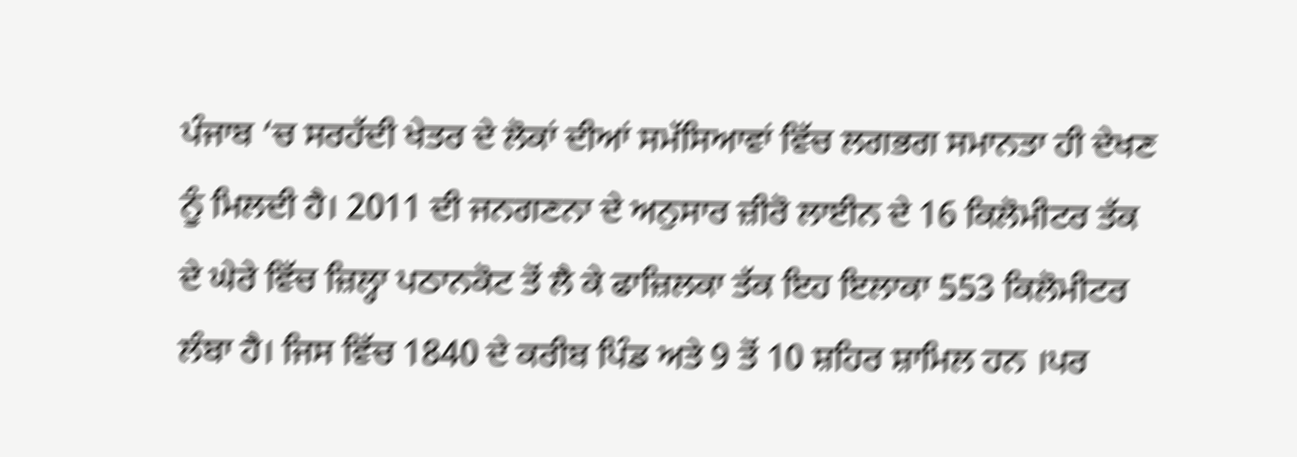ਪੰਜਾਬ ‘ਚ ਸਰਹੱਦੀ ਖੇਤਰ ਦੇ ਲੋਕਾਂ ਦੀਆਂ ਸਮੱਸਿਆਵਾਂ ਵਿੱਚ ਲਗਭਗ ਸਮਾਨਤਾ ਹੀ ਦੇਖਣ ਨੂੰ ਮਿਲਦੀ ਹੈ। 2011 ਦੀ ਜਨਗਣਨਾ ਦੇ ਅਨੁਸਾਰ ਜ਼ੀਰੋ ਲਾਈਨ ਦੇ 16 ਕਿਲੋਮੀਟਰ ਤੱਕ ਦੇ ਘੇਰੇ ਵਿੱਚ ਜ਼ਿਲ੍ਹਾ ਪਠਾਨਕੋਟ ਤੋਂ ਲੈ ਕੇ ਫਾਜ਼ਿਲਕਾ ਤੱਕ ਇਹ ਇਲਾਕਾ 553 ਕਿਲੋਮੀਟਰ ਲੰਬਾ ਹੈ। ਜਿਸ ਵਿੱਚ 1840 ਦੇ ਕਰੀਬ ਪਿੰਡ ਅਤੇ 9 ਤੋਂ 10 ਸ਼ਹਿਰ ਸ਼ਾਮਿਲ ਹਨ ।ਪਰ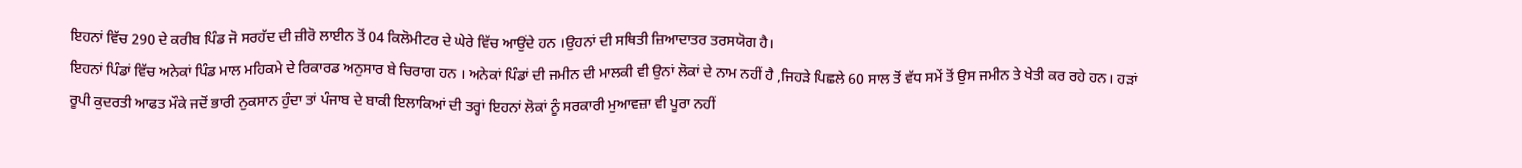ਇਹਨਾਂ ਵਿੱਚ 290 ਦੇ ਕਰੀਬ ਪਿੰਡ ਜੋ ਸਰਹੱਦ ਦੀ ਜ਼ੀਰੋ ਲਾਈਨ ਤੋਂ 04 ਕਿਲੋਮੀਟਰ ਦੇ ਘੇਰੇ ਵਿੱਚ ਆਉਂਦੇ ਹਨ ।ਉਹਨਾਂ ਦੀ ਸਥਿਤੀ ਜ਼ਿਆਦਾਤਰ ਤਰਸਯੋਗ ਹੈ।
ਇਹਨਾਂ ਪਿੰਡਾਂ ਵਿੱਚ ਅਨੇਕਾਂ ਪਿੰਡ ਮਾਲ ਮਹਿਕਮੇ ਦੇ ਰਿਕਾਰਡ ਅਨੁਸਾਰ ਬੇ ਚਿਰਾਗ ਹਨ । ਅਨੇਕਾਂ ਪਿੰਡਾਂ ਦੀ ਜਮੀਨ ਦੀ ਮਾਲਕੀ ਵੀ ਉਨਾਂ ਲੋਕਾਂ ਦੇ ਨਾਮ ਨਹੀਂ ਹੈ ,ਜਿਹੜੇ ਪਿਛਲੇ 60 ਸਾਲ ਤੋਂ ਵੱਧ ਸਮੇਂ ਤੋਂ ਉਸ ਜਮੀਨ ਤੇ ਖੇਤੀ ਕਰ ਰਹੇ ਹਨ। ਹੜਾਂ ਰੂਪੀ ਕੁਦਰਤੀ ਆਫਤ ਮੌਕੇ ਜਦੋਂ ਭਾਰੀ ਨੁਕਸਾਨ ਹੁੰਦਾ ਤਾਂ ਪੰਜਾਬ ਦੇ ਬਾਕੀ ਇਲਾਕਿਆਂ ਦੀ ਤਰ੍ਹਾਂ ਇਹਨਾਂ ਲੋਕਾਂ ਨੂੰ ਸਰਕਾਰੀ ਮੁਆਵਜ਼ਾ ਵੀ ਪੂਰਾ ਨਹੀਂ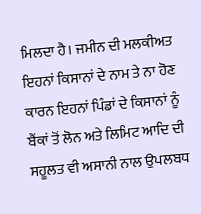ਮਿਲਦਾ ਹੈ। ਜਮੀਨ ਦੀ ਮਲਕੀਅਤ ਇਹਨਾਂ ਕਿਸਾਨਾਂ ਦੇ ਨਾਮ ਤੇ ਨਾ ਹੋਣ ਕਾਰਨ ਇਹਨਾਂ ਪਿੰਡਾਂ ਦੇ ਕਿਸਾਨਾਂ ਨੂੰ ਬੈਂਕਾਂ ਤੋਂ ਲੋਨ ਅਤੇ ਲਿਮਿਟ ਆਦਿ ਦੀ ਸਹੂਲਤ ਵੀ ਅਸਾਨੀ ਨਾਲ ਉਪਲਬਧ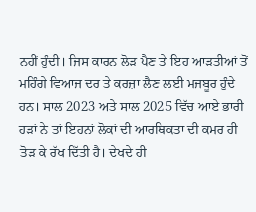ਨਹੀਂ ਹੁੰਦੀ। ਜਿਸ ਕਾਰਨ ਲੋੜ ਪੈਣ ਤੇ ਇਹ ਆੜਤੀਆਂ ਤੋਂ ਮਹਿੰਗੇ ਵਿਆਜ ਦਰ ਤੇ ਕਰਜ਼ਾ ਲੈਣ ਲਈ ਮਜਬੂਰ ਹੁੰਦੇ ਹਨ। ਸਾਲ 2023 ਅਤੇ ਸਾਲ 2025 ਵਿੱਚ ਆਏ ਭਾਰੀ ਹੜਾਂ ਨੇ ਤਾਂ ਇਹਨਾਂ ਲੋਕਾਂ ਦੀ ਆਰਥਿਕਤਾ ਦੀ ਕਮਰ ਹੀ ਤੋੜ ਕੇ ਰੱਖ ਦਿੱਤੀ ਹੈ। ਦੇਖਦੇ ਹੀ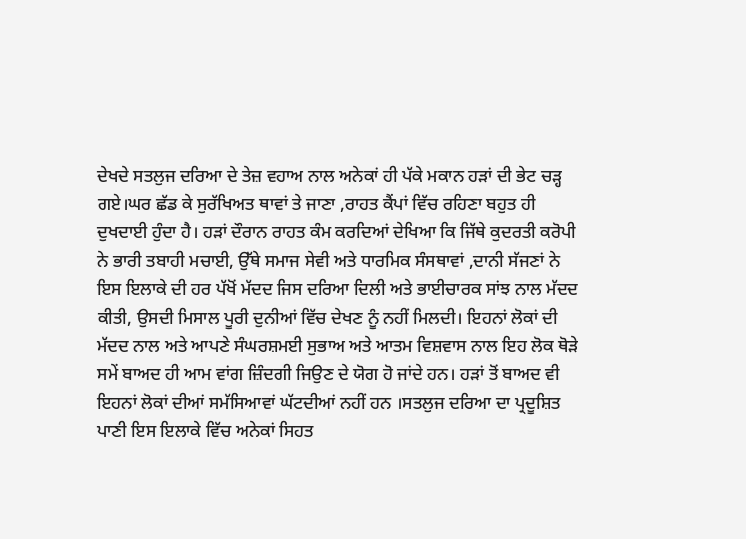ਦੇਖਦੇ ਸਤਲੁਜ ਦਰਿਆ ਦੇ ਤੇਜ਼ ਵਹਾਅ ਨਾਲ ਅਨੇਕਾਂ ਹੀ ਪੱਕੇ ਮਕਾਨ ਹੜਾਂ ਦੀ ਭੇਟ ਚੜ੍ਹ ਗਏ।ਘਰ ਛੱਡ ਕੇ ਸੁਰੱਖਿਅਤ ਥਾਵਾਂ ਤੇ ਜਾਣਾ ,ਰਾਹਤ ਕੈਂਪਾਂ ਵਿੱਚ ਰਹਿਣਾ ਬਹੁਤ ਹੀ ਦੁਖਦਾਈ ਹੁੰਦਾ ਹੈ। ਹੜਾਂ ਦੌਰਾਨ ਰਾਹਤ ਕੰਮ ਕਰਦਿਆਂ ਦੇਖਿਆ ਕਿ ਜਿੱਥੇ ਕੁਦਰਤੀ ਕਰੋਪੀ ਨੇ ਭਾਰੀ ਤਬਾਹੀ ਮਚਾਈ, ਉੱਥੇ ਸਮਾਜ ਸੇਵੀ ਅਤੇ ਧਾਰਮਿਕ ਸੰਸਥਾਵਾਂ ,ਦਾਨੀ ਸੱਜਣਾਂ ਨੇ ਇਸ ਇਲਾਕੇ ਦੀ ਹਰ ਪੱਖੋਂ ਮੱਦਦ ਜਿਸ ਦਰਿਆ ਦਿਲੀ ਅਤੇ ਭਾਈਚਾਰਕ ਸਾਂਝ ਨਾਲ ਮੱਦਦ ਕੀਤੀ, ਉਸਦੀ ਮਿਸਾਲ ਪੂਰੀ ਦੁਨੀਆਂ ਵਿੱਚ ਦੇਖਣ ਨੂੰ ਨਹੀਂ ਮਿਲਦੀ। ਇਹਨਾਂ ਲੋਕਾਂ ਦੀ ਮੱਦਦ ਨਾਲ ਅਤੇ ਆਪਣੇ ਸੰਘਰਸ਼ਮਈ ਸੁਭਾਅ ਅਤੇ ਆਤਮ ਵਿਸ਼ਵਾਸ ਨਾਲ ਇਹ ਲੋਕ ਥੋੜੇ ਸਮੇਂ ਬਾਅਦ ਹੀ ਆਮ ਵਾਂਗ ਜ਼ਿੰਦਗੀ ਜਿਉਣ ਦੇ ਯੋਗ ਹੋ ਜਾਂਦੇ ਹਨ। ਹੜਾਂ ਤੋਂ ਬਾਅਦ ਵੀ ਇਹਨਾਂ ਲੋਕਾਂ ਦੀਆਂ ਸਮੱਸਿਆਵਾਂ ਘੱਟਦੀਆਂ ਨਹੀਂ ਹਨ ।ਸਤਲੁਜ ਦਰਿਆ ਦਾ ਪ੍ਰਦੂਸ਼ਿਤ ਪਾਣੀ ਇਸ ਇਲਾਕੇ ਵਿੱਚ ਅਨੇਕਾਂ ਸਿਹਤ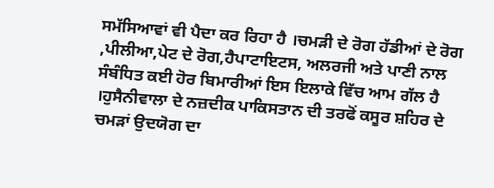ਸਮੱਸਿਆਵਾਂ ਵੀ ਪੈਦਾ ਕਰ ਰਿਹਾ ਹੈ ।ਚਮੜੀ ਦੇ ਰੋਗ ਹੱਡੀਆਂ ਦੇ ਰੋਗ ,ਪੀਲੀਆ,ਪੇਟ ਦੇ ਰੋਗ,ਹੈਪਾਟਾਇਟਸ, ਅਲਰਜੀ ਅਤੇ ਪਾਣੀ ਨਾਲ ਸੰਬੰਧਿਤ ਕਈ ਹੋਰ ਬਿਮਾਰੀਆਂ ਇਸ ਇਲਾਕੇ ਵਿੱਚ ਆਮ ਗੱਲ ਹੈ ।ਹੁਸੈਨੀਵਾਲਾ ਦੇ ਨਜ਼ਦੀਕ ਪਾਕਿਸਤਾਨ ਦੀ ਤਰਫੋਂ ਕਸੂਰ ਸ਼ਹਿਰ ਦੇ ਚਮੜਾਂ ਉਦਯੋਗ ਦਾ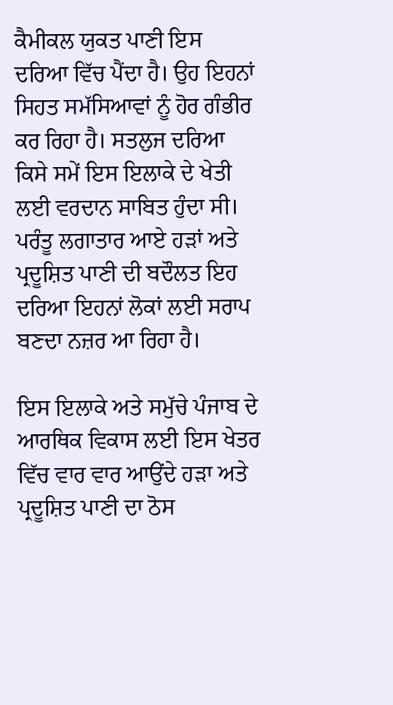ਕੈਮੀਕਲ ਯੁਕਤ ਪਾਣੀ ਇਸ ਦਰਿਆ ਵਿੱਚ ਪੈਂਦਾ ਹੈ। ਉਹ ਇਹਨਾਂ ਸਿਹਤ ਸਮੱਸਿਆਵਾਂ ਨੂੰ ਹੋਰ ਗੰਭੀਰ ਕਰ ਰਿਹਾ ਹੈ। ਸਤਲੁਜ ਦਰਿਆ ਕਿਸੇ ਸਮੇਂ ਇਸ ਇਲਾਕੇ ਦੇ ਖੇਤੀ ਲਈ ਵਰਦਾਨ ਸਾਬਿਤ ਹੁੰਦਾ ਸੀ। ਪਰੰਤੂ ਲਗਾਤਾਰ ਆਏ ਹੜਾਂ ਅਤੇ ਪ੍ਰਦੂਸ਼ਿਤ ਪਾਣੀ ਦੀ ਬਦੌਲਤ ਇਹ ਦਰਿਆ ਇਹਨਾਂ ਲੋਕਾਂ ਲਈ ਸਰਾਪ ਬਣਦਾ ਨਜ਼ਰ ਆ ਰਿਹਾ ਹੈ।

ਇਸ ਇਲਾਕੇ ਅਤੇ ਸਮੁੱਚੇ ਪੰਜਾਬ ਦੇ ਆਰਥਿਕ ਵਿਕਾਸ ਲਈ ਇਸ ਖੇਤਰ ਵਿੱਚ ਵਾਰ ਵਾਰ ਆਉਂਦੇ ਹੜਾ ਅਤੇ ਪ੍ਰਦੂਸ਼ਿਤ ਪਾਣੀ ਦਾ ਠੋਸ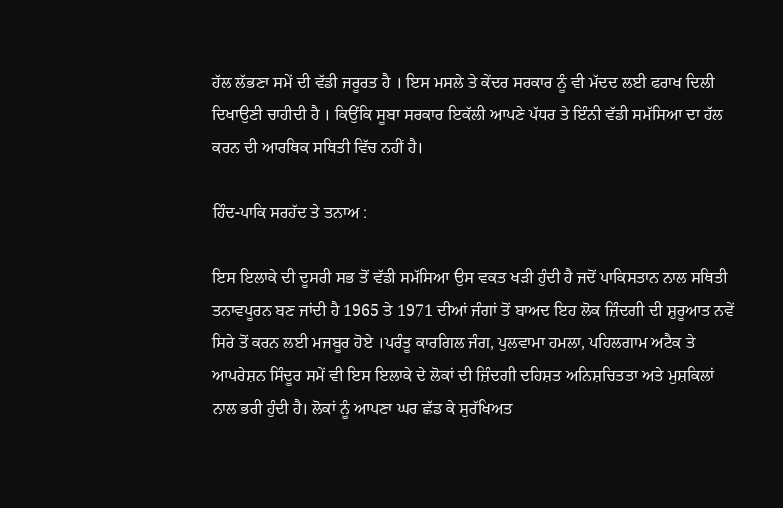ਹੱਲ ਲੱਭਣਾ ਸਮੇਂ ਦੀ ਵੱਡੀ ਜਰੂਰਤ ਹੈ । ਇਸ ਮਸਲੇ ਤੇ ਕੇਂਦਰ ਸਰਕਾਰ ਨੂੰ ਵੀ ਮੱਦਦ ਲਈ ਫਰਾਖ ਦਿਲੀ ਦਿਖਾਉਣੀ ਚਾਹੀਦੀ ਹੈ । ਕਿਉਂਕਿ ਸੂਬਾ ਸਰਕਾਰ ਇਕੱਲੀ ਆਪਣੇ ਪੱਧਰ ਤੇ ਇੰਨੀ ਵੱਡੀ ਸਮੱਸਿਆ ਦਾ ਹੱਲ ਕਰਨ ਦੀ ਆਰਥਿਕ ਸਥਿਤੀ ਵਿੱਚ ਨਹੀਂ ਹੈ।

ਹਿੰਦ-ਪਾਕਿ ਸਰਹੱਦ ਤੇ ਤਨਾਅ :

ਇਸ ਇਲਾਕੇ ਦੀ ਦੂਸਰੀ ਸਭ ਤੋਂ ਵੱਡੀ ਸਮੱਸਿਆ ਉਸ ਵਕਤ ਖੜੀ ਹੁੰਦੀ ਹੈ ਜਦੋਂ ਪਾਕਿਸਤਾਨ ਨਾਲ ਸਥਿਤੀ ਤਨਾਵਪੂਰਨ ਬਣ ਜਾਂਦੀ ਹੈ 1965 ਤੇ 1971 ਦੀਆਂ ਜੰਗਾਂ ਤੋਂ ਬਾਅਦ ਇਹ ਲੋਕ ਜ਼ਿੰਦਗੀ ਦੀ ਸ਼ੁਰੂਆਤ ਨਵੇਂ ਸਿਰੇ ਤੋਂ ਕਰਨ ਲਈ ਮਜਬੂਰ ਹੋਏ ।ਪਰੰਤੂ ਕਾਰਗਿਲ ਜੰਗ, ਪੁਲਵਾਮਾ ਹਮਲਾ, ਪਹਿਲਗਾਮ ਅਟੈਕ ਤੇ ਆਪਰੇਸ਼ਨ ਸਿੰਦੂਰ ਸਮੇਂ ਵੀ ਇਸ ਇਲਾਕੇ ਦੇ ਲੋਕਾਂ ਦੀ ਜ਼ਿੰਦਗੀ ਦਹਿਸ਼ਤ ਅਨਿਸ਼ਚਿਤਤਾ ਅਤੇ ਮੁਸ਼ਕਿਲਾਂ ਨਾਲ ਭਰੀ ਹੁੰਦੀ ਹੈ। ਲੋਕਾਂ ਨੂੰ ਆਪਣਾ ਘਰ ਛੱਡ ਕੇ ਸੁਰੱਖਿਅਤ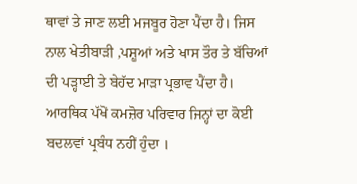ਥਾਵਾਂ ਤੇ ਜਾਣ ਲਈ ਮਜਬੂਰ ਹੋਣਾ ਪੈਂਦਾ ਹੈ। ਜਿਸ ਨਾਲ ਖੇਤੀਬਾੜੀ ,ਪਸ਼ੂਆਂ ਅਤੇ ਖਾਸ ਤੌਰ ਤੇ ਬੱਚਿਆਂ ਦੀ ਪੜ੍ਹਾਈ ਤੇ ਬੇਹੱਦ ਮਾੜਾ ਪ੍ਰਭਾਵ ਪੈਂਦਾ ਹੈ। ਆਰਥਿਕ ਪੱਖੋਂ ਕਮਜ਼ੋਰ ਪਰਿਵਾਰ ਜਿਨ੍ਹਾਂ ਦਾ ਕੋਈ ਬਦਲਵਾਂ ਪ੍ਰਬੰਧ ਨਹੀਂ ਹੁੰਦਾ ।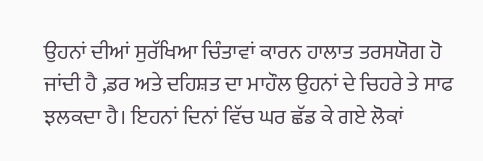ਉਹਨਾਂ ਦੀਆਂ ਸੁਰੱਖਿਆ ਚਿੰਤਾਵਾਂ ਕਾਰਨ ਹਾਲਾਤ ਤਰਸਯੋਗ ਹੋ ਜਾਂਦੀ ਹੈ ,ਡਰ ਅਤੇ ਦਹਿਸ਼ਤ ਦਾ ਮਾਹੌਲ ਉਹਨਾਂ ਦੇ ਚਿਹਰੇ ਤੇ ਸਾਫ ਝਲਕਦਾ ਹੈ। ਇਹਨਾਂ ਦਿਨਾਂ ਵਿੱਚ ਘਰ ਛੱਡ ਕੇ ਗਏ ਲੋਕਾਂ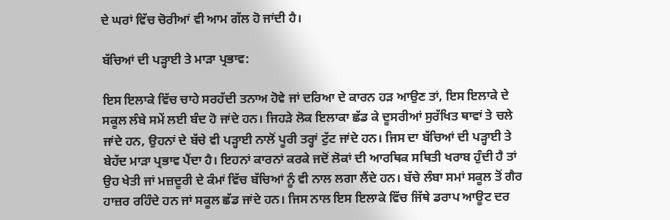ਦੇ ਘਰਾਂ ਵਿੱਚ ਚੋਰੀਆਂ ਵੀ ਆਮ ਗੱਲ ਹੋ ਜਾਂਦੀ ਹੈ।

ਬੱਚਿਆਂ ਦੀ ਪੜ੍ਹਾਈ ਤੇ ਮਾੜਾ ਪ੍ਰਭਾਵ:

ਇਸ ਇਲਾਕੇ ਵਿੱਚ ਚਾਹੇ ਸਰਹੱਦੀ ਤਨਾਅ ਹੋਵੇ ਜਾਂ ਦਰਿਆ ਦੇ ਕਾਰਨ ਹੜ ਆਉਣ ਤਾਂ, ਇਸ ਇਲਾਕੇ ਦੇ ਸਕੂਲ ਲੰਬੇ ਸਮੇਂ ਲਈ ਬੰਦ ਹੋ ਜਾਂਦੇ ਹਨ। ਜਿਹੜੇ ਲੋਕ ਇਲਾਕਾ ਛੱਡ ਕੇ ਦੂਸਰੀਆਂ ਸੁਰੱਖਿਤ ਥਾਵਾਂ ਤੇ ਚਲੇ ਜਾਂਦੇ ਹਨ, ਉਹਨਾਂ ਦੇ ਬੱਚੇ ਵੀ ਪੜ੍ਹਾਈ ਨਾਲੋਂ ਪੂਰੀ ਤਰ੍ਹਾਂ ਟੁੱਟ ਜਾਂਦੇ ਹਨ। ਜਿਸ ਦਾ ਬੱਚਿਆਂ ਦੀ ਪੜ੍ਹਾਈ ਤੇ ਬੇਹੱਦ ਮਾੜਾ ਪ੍ਰਭਾਵ ਪੈਂਦਾ ਹੈ। ਇਹਨਾਂ ਕਾਰਨਾਂ ਕਰਕੇ ਜਦੋਂ ਲੋਕਾਂ ਦੀ ਆਰਥਿਕ ਸਥਿਤੀ ਖਰਾਬ ਹੁੰਦੀ ਹੈ ਤਾਂ ਉਹ ਖੇਤੀ ਜਾਂ ਮਜ਼ਦੂਰੀ ਦੇ ਕੰਮਾਂ ਵਿੱਚ ਬੱਚਿਆਂ ਨੂੰ ਵੀ ਨਾਲ ਲਗਾ ਲੈਂਦੇ ਹਨ। ਬੱਚੇ ਲੰਬਾ ਸਮਾਂ ਸਕੂਲ ਤੋਂ ਗੈਰ ਹਾਜ਼ਰ ਰਹਿੰਦੇ ਹਨ ਜਾਂ ਸਕੂਲ ਛੱਡ ਜਾਂਦੇ ਹਨ। ਜਿਸ ਨਾਲ ਇਸ ਇਲਾਕੇ ਵਿੱਚ ਜਿੱਥੇ ਡਰਾਪ ਆਊਟ ਦਰ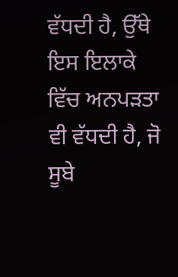ਵੱਧਦੀ ਹੈ, ਉੱਥੇ ਇਸ ਇਲਾਕੇ ਵਿੱਚ ਅਨਪੜਤਾ ਵੀ ਵੱਧਦੀ ਹੈ, ਜੋ ਸੂਬੇ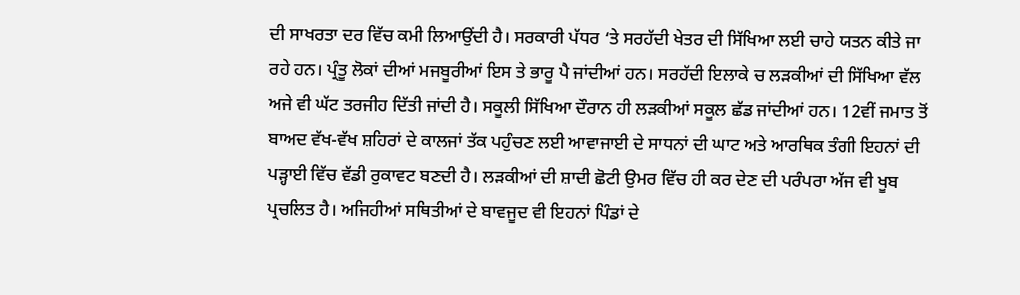ਦੀ ਸਾਖਰਤਾ ਦਰ ਵਿੱਚ ਕਮੀ ਲਿਆਉਂਦੀ ਹੈ। ਸਰਕਾਰੀ ਪੱਧਰ ‘ਤੇ ਸਰਹੱਦੀ ਖੇਤਰ ਦੀ ਸਿੱਖਿਆ ਲਈ ਚਾਹੇ ਯਤਨ ਕੀਤੇ ਜਾ ਰਹੇ ਹਨ। ਪ੍ਰੰਤੂ ਲੋਕਾਂ ਦੀਆਂ ਮਜਬੂਰੀਆਂ ਇਸ ਤੇ ਭਾਰੂ ਪੈ ਜਾਂਦੀਆਂ ਹਨ। ਸਰਹੱਦੀ ਇਲਾਕੇ ਚ ਲੜਕੀਆਂ ਦੀ ਸਿੱਖਿਆ ਵੱਲ ਅਜੇ ਵੀ ਘੱਟ ਤਰਜੀਹ ਦਿੱਤੀ ਜਾਂਦੀ ਹੈ। ਸਕੂਲੀ ਸਿੱਖਿਆ ਦੌਰਾਨ ਹੀ ਲੜਕੀਆਂ ਸਕੂਲ ਛੱਡ ਜਾਂਦੀਆਂ ਹਨ। 12ਵੀਂ ਜਮਾਤ ਤੋਂ ਬਾਅਦ ਵੱਖ-ਵੱਖ ਸ਼ਹਿਰਾਂ ਦੇ ਕਾਲਜਾਂ ਤੱਕ ਪਹੁੰਚਣ ਲਈ ਆਵਾਜਾਈ ਦੇ ਸਾਧਨਾਂ ਦੀ ਘਾਟ ਅਤੇ ਆਰਥਿਕ ਤੰਗੀ ਇਹਨਾਂ ਦੀ ਪੜ੍ਹਾਈ ਵਿੱਚ ਵੱਡੀ ਰੁਕਾਵਟ ਬਣਦੀ ਹੈ। ਲੜਕੀਆਂ ਦੀ ਸ਼ਾਦੀ ਛੋਟੀ ਉਮਰ ਵਿੱਚ ਹੀ ਕਰ ਦੇਣ ਦੀ ਪਰੰਪਰਾ ਅੱਜ ਵੀ ਖੂਬ ਪ੍ਰਚਲਿਤ ਹੈ। ਅਜਿਹੀਆਂ ਸਥਿਤੀਆਂ ਦੇ ਬਾਵਜੂਦ ਵੀ ਇਹਨਾਂ ਪਿੰਡਾਂ ਦੇ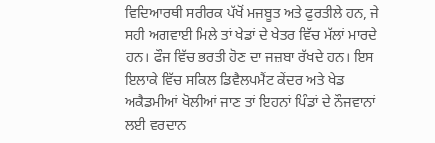ਵਿਦਿਆਰਥੀ ਸਰੀਰਕ ਪੱਖੋਂ ਮਜਬੂਤ ਅਤੇ ਫੁਰਤੀਲੇ ਹਨ, ਜੇ ਸਹੀ ਅਗਵਾਈ ਮਿਲੇ ਤਾਂ ਖੇਡਾਂ ਦੇ ਖੇਤਰ ਵਿੱਚ ਮੱਲਾਂ ਮਾਰਦੇ ਹਨ। ਫੌਜ ਵਿੱਚ ਭਰਤੀ ਹੋਣ ਦਾ ਜਜ਼ਬਾ ਰੱਖਦੇ ਹਨ। ਇਸ ਇਲਾਕੇ ਵਿੱਚ ਸਕਿਲ ਡਿਵੈਲਪਮੈਂਟ ਕੇਂਦਰ ਅਤੇ ਖੇਡ ਅਕੈਡਮੀਆਂ ਖੋਲੀਆਂ ਜਾਣ ਤਾਂ ਇਹਨਾਂ ਪਿੰਡਾਂ ਦੇ ਨੌਜਵਾਨਾਂ ਲਈ ਵਰਦਾਨ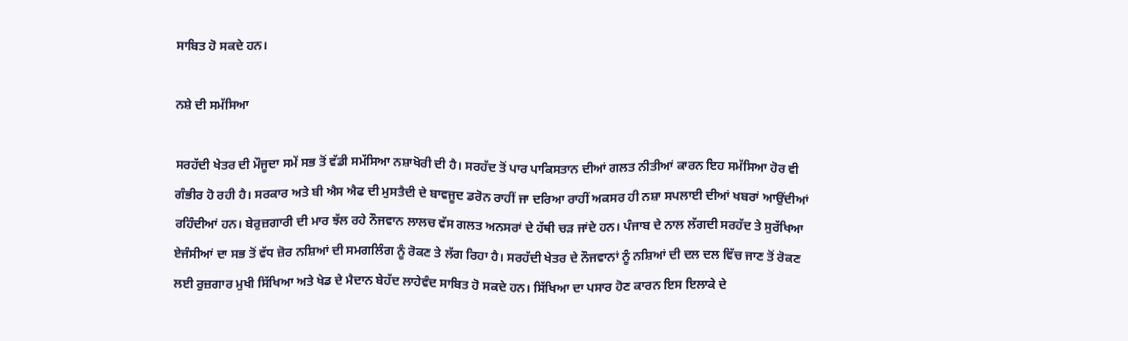ਸਾਬਿਤ ਹੋ ਸਕਦੇ ਹਨ।

ਨਸ਼ੇ ਦੀ ਸਮੱਸਿਆ

ਸਰਹੱਦੀ ਖੇਤਰ ਦੀ ਮੌਜੂਦਾ ਸਮੇਂ ਸਭ ਤੋਂ ਵੱਡੀ ਸਮੱਸਿਆ ਨਸ਼ਾਖੋਰੀ ਦੀ ਹੈ। ਸਰਹੱਦ ਤੋਂ ਪਾਰ ਪਾਕਿਸਤਾਨ ਦੀਆਂ ਗਲਤ ਨੀਤੀਆਂ ਕਾਰਨ ਇਹ ਸਮੱਸਿਆ ਹੋਰ ਵੀ ਗੰਭੀਰ ਹੋ ਰਹੀ ਹੈ। ਸਰਕਾਰ ਅਤੇ ਬੀ ਐਸ ਐਫ ਦੀ ਮੁਸਤੈਦੀ ਦੇ ਬਾਵਜੂਦ ਡਰੋਨ ਰਾਹੀਂ ਜਾ ਦਰਿਆ ਰਾਹੀਂ ਅਕਸਰ ਹੀ ਨਸ਼ਾ ਸਪਲਾਈ ਦੀਆਂ ਖਬਰਾਂ ਆਉਂਦੀਆਂ ਰਹਿੰਦੀਆਂ ਹਨ। ਬੇਰੁਜ਼ਗਾਰੀ ਦੀ ਮਾਰ ਝੱਲ ਰਹੇ ਨੌਜਵਾਨ ਲਾਲਚ ਵੱਸ ਗਲਤ ਅਨਸਰਾਂ ਦੇ ਹੱਥੀ ਚੜ ਜਾਂਦੇ ਹਨ। ਪੰਜਾਬ ਦੇ ਨਾਲ ਲੱਗਦੀ ਸਰਹੱਦ ਤੇ ਸੁਰੱਖਿਆ ਏਜੰਸੀਆਂ ਦਾ ਸਭ ਤੋਂ ਵੱਧ ਜ਼ੋਰ ਨਸ਼ਿਆਂ ਦੀ ਸਮਗਲਿੰਗ ਨੂੰ ਰੋਕਣ ਤੇ ਲੱਗ ਰਿਹਾ ਹੈ। ਸਰਹੱਦੀ ਖੇਤਰ ਦੇ ਨੌਜਵਾਨਾਂ ਨੂੰ ਨਸ਼ਿਆਂ ਦੀ ਦਲ ਦਲ ਵਿੱਚ ਜਾਣ ਤੋਂ ਰੋਕਣ ਲਈ ਰੁਜ਼ਗਾਰ ਮੁਖੀ ਸਿੱਖਿਆ ਅਤੇ ਖੇਡ ਦੇ ਮੈਦਾਨ ਬੇਹੱਦ ਲਾਹੇਵੰਦ ਸਾਬਿਤ ਹੋ ਸਕਦੇ ਹਨ। ਸਿੱਖਿਆ ਦਾ ਪਸਾਰ ਹੋਣ ਕਾਰਨ ਇਸ ਇਲਾਕੇ ਦੇ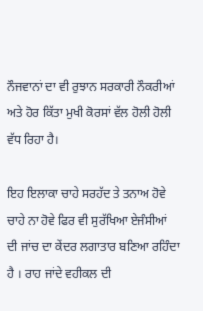ਨੌਜਵਾਨਾਂ ਦਾ ਵੀ ਰੁਝਾਨ ਸਰਕਾਰੀ ਨੌਕਰੀਆਂ ਅਤੇ ਹੋਰ ਕਿੱਤਾ ਮੁਖੀ ਕੋਰਸਾਂ ਵੱਲ ਹੋਲੀ ਹੋਲੀ ਵੱਧ ਰਿਹਾ ਹੈ।

ਇਹ ਇਲਾਕਾ ਚਾਹੇ ਸਰਹੱਦ ਤੇ ਤਨਾਅ ਹੋਵੇ ਚਾਹੇ ਨਾ ਹੋਵੇ ਫਿਰ ਵੀ ਸੁਰੱਖਿਆ ਏਜੰਸੀਆਂ ਦੀ ਜਾਂਚ ਦਾ ਕੇਂਦਰ ਲਗਾਤਾਰ ਬਣਿਆ ਰਹਿੰਦਾ ਹੈ । ਰਾਹ ਜਾਂਦੇ ਵਹੀਕਲ ਦੀ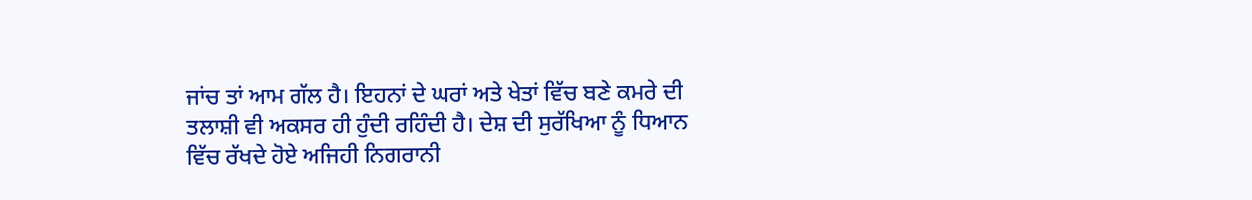ਜਾਂਚ ਤਾਂ ਆਮ ਗੱਲ ਹੈ। ਇਹਨਾਂ ਦੇ ਘਰਾਂ ਅਤੇ ਖੇਤਾਂ ਵਿੱਚ ਬਣੇ ਕਮਰੇ ਦੀ ਤਲਾਸ਼ੀ ਵੀ ਅਕਸਰ ਹੀ ਹੁੰਦੀ ਰਹਿੰਦੀ ਹੈ। ਦੇਸ਼ ਦੀ ਸੁਰੱਖਿਆ ਨੂੰ ਧਿਆਨ ਵਿੱਚ ਰੱਖਦੇ ਹੋਏ ਅਜਿਹੀ ਨਿਗਰਾਨੀ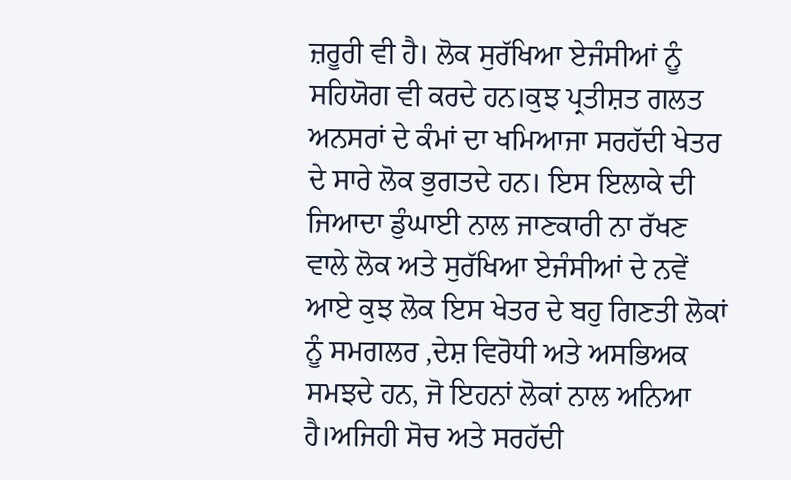ਜ਼ਰੂਰੀ ਵੀ ਹੈ। ਲੋਕ ਸੁਰੱਖਿਆ ਏਜੰਸੀਆਂ ਨੂੰ ਸਹਿਯੋਗ ਵੀ ਕਰਦੇ ਹਨ।ਕੁਝ ਪ੍ਰਤੀਸ਼ਤ ਗਲਤ ਅਨਸਰਾਂ ਦੇ ਕੰਮਾਂ ਦਾ ਖਮਿਆਜਾ ਸਰਹੱਦੀ ਖੇਤਰ ਦੇ ਸਾਰੇ ਲੋਕ ਭੁਗਤਦੇ ਹਨ। ਇਸ ਇਲਾਕੇ ਦੀ ਜਿਆਦਾ ਡੁੰਘਾਈ ਨਾਲ ਜਾਣਕਾਰੀ ਨਾ ਰੱਖਣ ਵਾਲੇ ਲੋਕ ਅਤੇ ਸੁਰੱਖਿਆ ਏਜੰਸੀਆਂ ਦੇ ਨਵੇਂ ਆਏ ਕੁਝ ਲੋਕ ਇਸ ਖੇਤਰ ਦੇ ਬਹੁ ਗਿਣਤੀ ਲੋਕਾਂ ਨੂੰ ਸਮਗਲਰ ,ਦੇਸ਼ ਵਿਰੋਧੀ ਅਤੇ ਅਸਭਿਅਕ ਸਮਝਦੇ ਹਨ, ਜੋ ਇਹਨਾਂ ਲੋਕਾਂ ਨਾਲ ਅਨਿਆ ਹੈ।ਅਜਿਹੀ ਸੋਚ ਅਤੇ ਸਰਹੱਦੀ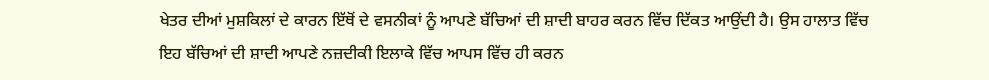ਖੇਤਰ ਦੀਆਂ ਮੁਸ਼ਕਿਲਾਂ ਦੇ ਕਾਰਨ ਇੱਥੋਂ ਦੇ ਵਸਨੀਕਾਂ ਨੂੰ ਆਪਣੇ ਬੱਚਿਆਂ ਦੀ ਸ਼ਾਦੀ ਬਾਹਰ ਕਰਨ ਵਿੱਚ ਦਿੱਕਤ ਆਉਂਦੀ ਹੈ। ਉਸ ਹਾਲਾਤ ਵਿੱਚ ਇਹ ਬੱਚਿਆਂ ਦੀ ਸ਼ਾਦੀ ਆਪਣੇ ਨਜ਼ਦੀਕੀ ਇਲਾਕੇ ਵਿੱਚ ਆਪਸ ਵਿੱਚ ਹੀ ਕਰਨ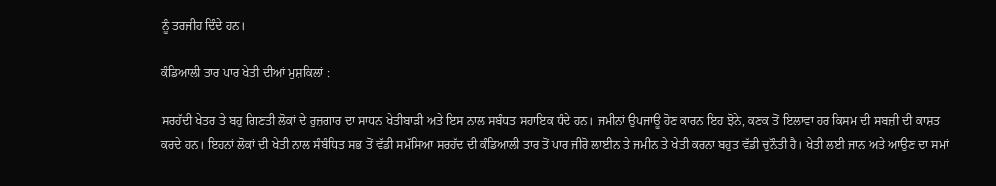ਨੂੰ ਤਰਜੀਹ ਦਿੰਦੇ ਹਨ।

ਕੰਡਿਆਲੀ ਤਾਰ ਪਾਰ ਖੇਤੀ ਦੀਆਂ ਮੁਸ਼ਕਿਲਾਂ :

ਸਰਹੱਦੀ ਖੇਤਰ ਤੇ ਬਹੁ ਗਿਣਤੀ ਲੋਕਾਂ ਦੇ ਰੁਜ਼ਗਾਰ ਦਾ ਸਾਧਨ ਖੇਤੀਬਾੜੀ ਅਤੇ ਇਸ ਨਾਲ ਸਬੰਧਤ ਸਹਾਇਕ ਧੰਦੇ ਹਨ। ਜਮੀਨਾਂ ਉਪਜਾਊ ਹੋਣ ਕਾਰਨ ਇਹ ਝੋਨੇ, ਕਣਕ ਤੋਂ ਇਲਾਵਾ ਹਰ ਕਿਸਮ ਦੀ ਸਬਜ਼ੀ ਦੀ ਕਾਸ਼ਤ ਕਰਦੇ ਹਨ। ਇਹਨਾਂ ਲੋਕਾਂ ਦੀ ਖੇਤੀ ਨਾਲ ਸੰਬੰਧਿਤ ਸਭ ਤੋਂ ਵੱਡੀ ਸਮੱਸਿਆ ਸਰਹੱਦ ਦੀ ਕੰਡਿਆਲੀ ਤਾਰ ਤੋਂ ਪਾਰ ਜੀਰੋ ਲਾਈਨ ਤੇ ਜਮੀਨ ਤੇ ਖੇਤੀ ਕਰਨਾ ਬਹੁਤ ਵੱਡੀ ਚੁਨੌਤੀ ਹੈ। ਖੇਤੀ ਲਈ ਜਾਨ ਅਤੇ ਆਉਣ ਦਾ ਸਮਾਂ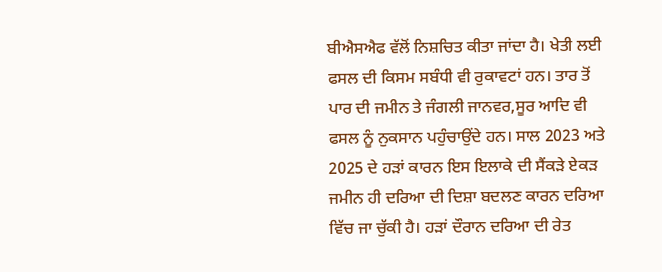ਬੀਐਸਐਫ ਵੱਲੋਂ ਨਿਸ਼ਚਿਤ ਕੀਤਾ ਜਾਂਦਾ ਹੈ। ਖੇਤੀ ਲਈ ਫਸਲ ਦੀ ਕਿਸਮ ਸਬੰਧੀ ਵੀ ਰੁਕਾਵਟਾਂ ਹਨ। ਤਾਰ ਤੋਂ ਪਾਰ ਦੀ ਜਮੀਨ ਤੇ ਜੰਗਲੀ ਜਾਨਵਰ,ਸੂਰ ਆਦਿ ਵੀ ਫਸਲ ਨੂੰ ਨੁਕਸਾਨ ਪਹੁੰਚਾਉਂਦੇ ਹਨ। ਸਾਲ 2023 ਅਤੇ 2025 ਦੇ ਹੜਾਂ ਕਾਰਨ ਇਸ ਇਲਾਕੇ ਦੀ ਸੈਂਕੜੇ ਏਕੜ ਜਮੀਨ ਹੀ ਦਰਿਆ ਦੀ ਦਿਸ਼ਾ ਬਦਲਣ ਕਾਰਨ ਦਰਿਆ ਵਿੱਚ ਜਾ ਚੁੱਕੀ ਹੈ। ਹੜਾਂ ਦੌਰਾਨ ਦਰਿਆ ਦੀ ਰੇਤ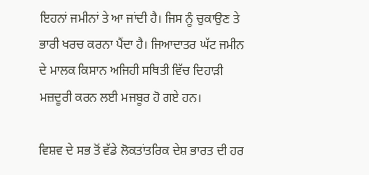ਇਹਨਾਂ ਜਮੀਨਾਂ ਤੇ ਆ ਜਾਂਦੀ ਹੈ। ਜਿਸ ਨੂੰ ਚੁਕਾਉਣ ਤੇ ਭਾਰੀ ਖਰਚ ਕਰਨਾ ਪੈਂਦਾ ਹੈ। ਜਿਆਦਾਤਰ ਘੱਟ ਜਮੀਨ ਦੇ ਮਾਲਕ ਕਿਸਾਨ ਅਜਿਹੀ ਸਥਿਤੀ ਵਿੱਚ ਦਿਹਾੜੀ ਮਜ਼ਦੂਰੀ ਕਰਨ ਲਈ ਮਜਬੂਰ ਹੋ ਗਏ ਹਨ।

ਵਿਸ਼ਵ ਦੇ ਸਭ ਤੋਂ ਵੱਡੇ ਲੋਕਤਾਂਤਰਿਕ ਦੇਸ਼ ਭਾਰਤ ਦੀ ਹਰ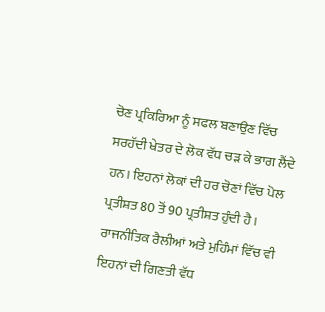ਚੋਣ ਪ੍ਰਕਿਰਿਆ ਨੂੰ ਸਫਲ ਬਣਾਉਣ ਵਿੱਚ ਸਰਹੱਦੀ ਖੇਤਰ ਦੇ ਲੋਕ ਵੱਧ ਚੜ ਕੇ ਭਾਗ ਲੈਂਦੇ ਹਨ। ਇਹਨਾਂ ਲੋਕਾਂ ਦੀ ਹਰ ਚੋਣਾਂ ਵਿੱਚ ਪੋਲ ਪ੍ਰਤੀਸ਼ਤ 80 ਤੋਂ 90 ਪ੍ਰਤੀਸ਼ਤ ਹੁੰਦੀ ਹੈ। ਰਾਜਨੀਤਿਕ ਰੈਲੀਆਂ ਅਤੇ ਮੁਹਿੰਮਾਂ ਵਿੱਚ ਵੀ ਇਹਨਾਂ ਦੀ ਗਿਣਤੀ ਵੱਧ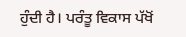ਹੁੰਦੀ ਹੈ। ਪਰੰਤੂ ਵਿਕਾਸ ਪੱਖੋਂ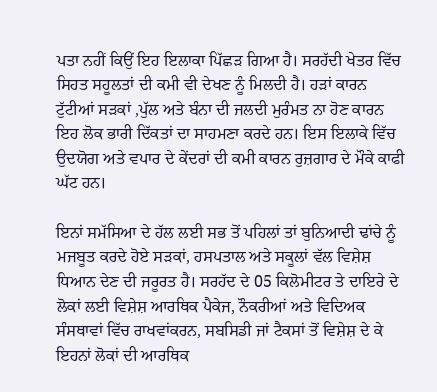ਪਤਾ ਨਹੀਂ ਕਿਉਂ ਇਹ ਇਲਾਕਾ ਪਿੱਛੜ ਗਿਆ ਹੈ। ਸਰਹੱਦੀ ਖੇਤਰ ਵਿੱਚ ਸਿਹਤ ਸਹੂਲਤਾਂ ਦੀ ਕਮੀ ਵੀ ਦੇਖਣ ਨੂੰ ਮਿਲਦੀ ਹੈ। ਹੜਾਂ ਕਾਰਨ ਟੁੱਟੀਆਂ ਸੜਕਾਂ ,ਪੁੱਲ ਅਤੇ ਬੰਨਾ ਦੀ ਜਲਦੀ ਮੁਰੰਮਤ ਨਾ ਹੋਣ ਕਾਰਨ ਇਹ ਲੋਕ ਭਾਰੀ ਦਿੱਕਤਾਂ ਦਾ ਸਾਹਮਣਾ ਕਰਦੇ ਹਨ। ਇਸ ਇਲਾਕੇ ਵਿੱਚ ਉਦਯੋਗ ਅਤੇ ਵਪਾਰ ਦੇ ਕੇਂਦਰਾਂ ਦੀ ਕਮੀ ਕਾਰਨ ਰੁਜ਼ਗਾਰ ਦੇ ਮੌਕੇ ਕਾਫੀ ਘੱਟ ਹਨ।

ਇਨਾਂ ਸਮੱਸਿਆ ਦੇ ਹੱਲ ਲਈ ਸਭ ਤੋਂ ਪਹਿਲਾਂ ਤਾਂ ਬੁਨਿਆਦੀ ਢਾਂਚੇ ਨੂੰ ਮਜਬੂਤ ਕਰਦੇ ਹੋਏ ਸੜਕਾਂ, ਹਸਪਤਾਲ ਅਤੇ ਸਕੂਲਾਂ ਵੱਲ ਵਿਸ਼ੇਸ਼ ਧਿਆਨ ਦੇਣ ਦੀ ਜਰੂਰਤ ਹੈ। ਸਰਹੱਦ ਦੇ 05 ਕਿਲੋਮੀਟਰ ਤੇ ਦਾਇਰੇ ਦੇ ਲੋਕਾਂ ਲਈ ਵਿਸ਼ੇਸ਼ ਆਰਥਿਕ ਪੈਕੇਜ, ਨੌਕਰੀਆਂ ਅਤੇ ਵਿਦਿਅਕ ਸੰਸਥਾਵਾਂ ਵਿੱਚ ਰਾਖਵਾਂਕਰਨ, ਸਬਸਿਡੀ ਜਾਂ ਟੈਕਸਾਂ ਤੋਂ ਵਿਸ਼ੇਸ਼ ਦੇ ਕੇ ਇਹਨਾਂ ਲੋਕਾਂ ਦੀ ਆਰਥਿਕ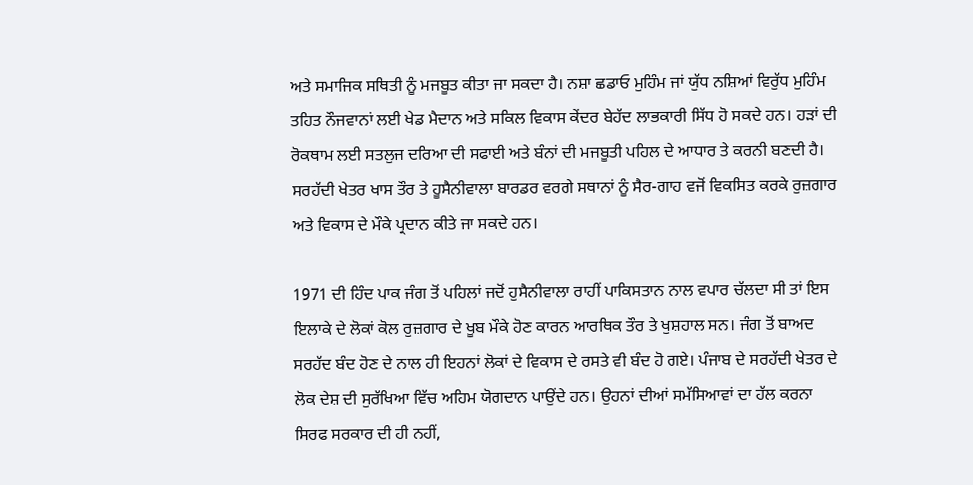ਅਤੇ ਸਮਾਜਿਕ ਸਥਿਤੀ ਨੂੰ ਮਜਬੂਤ ਕੀਤਾ ਜਾ ਸਕਦਾ ਹੈ। ਨਸ਼ਾ ਛਡਾਓ ਮੁਹਿੰਮ ਜਾਂ ਯੁੱਧ ਨਸ਼ਿਆਂ ਵਿਰੁੱਧ ਮੁਹਿੰਮ ਤਹਿਤ ਨੌਜਵਾਨਾਂ ਲਈ ਖੇਡ ਮੈਦਾਨ ਅਤੇ ਸਕਿਲ ਵਿਕਾਸ ਕੇਂਦਰ ਬੇਹੱਦ ਲਾਭਕਾਰੀ ਸਿੱਧ ਹੋ ਸਕਦੇ ਹਨ। ਹੜਾਂ ਦੀ ਰੋਕਥਾਮ ਲਈ ਸਤਲੁਜ ਦਰਿਆ ਦੀ ਸਫਾਈ ਅਤੇ ਬੰਨਾਂ ਦੀ ਮਜਬੂਤੀ ਪਹਿਲ ਦੇ ਆਧਾਰ ਤੇ ਕਰਨੀ ਬਣਦੀ ਹੈ। ਸਰਹੱਦੀ ਖੇਤਰ ਖਾਸ ਤੌਰ ਤੇ ਹੂਸੈਨੀਵਾਲਾ ਬਾਰਡਰ ਵਰਗੇ ਸਥਾਨਾਂ ਨੂੰ ਸੈਰ-ਗਾਹ ਵਜੋਂ ਵਿਕਸਿਤ ਕਰਕੇ ਰੁਜ਼ਗਾਰ ਅਤੇ ਵਿਕਾਸ ਦੇ ਮੌਕੇ ਪ੍ਰਦਾਨ ਕੀਤੇ ਜਾ ਸਕਦੇ ਹਨ।

1971 ਦੀ ਹਿੰਦ ਪਾਕ ਜੰਗ ਤੋਂ ਪਹਿਲਾਂ ਜਦੋਂ ਹੁਸੈਨੀਵਾਲਾ ਰਾਹੀਂ ਪਾਕਿਸਤਾਨ ਨਾਲ ਵਪਾਰ ਚੱਲਦਾ ਸੀ ਤਾਂ ਇਸ ਇਲਾਕੇ ਦੇ ਲੋਕਾਂ ਕੋਲ ਰੁਜ਼ਗਾਰ ਦੇ ਖੂਬ ਮੌਕੇ ਹੋਣ ਕਾਰਨ ਆਰਥਿਕ ਤੌਰ ਤੇ ਖੁਸ਼ਹਾਲ ਸਨ। ਜੰਗ ਤੋਂ ਬਾਅਦ ਸਰਹੱਦ ਬੰਦ ਹੋਣ ਦੇ ਨਾਲ ਹੀ ਇਹਨਾਂ ਲੋਕਾਂ ਦੇ ਵਿਕਾਸ ਦੇ ਰਸਤੇ ਵੀ ਬੰਦ ਹੋ ਗਏ। ਪੰਜਾਬ ਦੇ ਸਰਹੱਦੀ ਖੇਤਰ ਦੇ ਲੋਕ ਦੇਸ਼ ਦੀ ਸੁਰੱਖਿਆ ਵਿੱਚ ਅਹਿਮ ਯੋਗਦਾਨ ਪਾਉਂਦੇ ਹਨ। ਉਹਨਾਂ ਦੀਆਂ ਸਮੱਸਿਆਵਾਂ ਦਾ ਹੱਲ ਕਰਨਾ ਸਿਰਫ ਸਰਕਾਰ ਦੀ ਹੀ ਨਹੀਂ,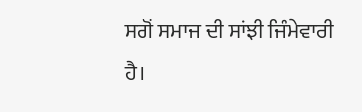ਸਗੋਂ ਸਮਾਜ ਦੀ ਸਾਂਝੀ ਜਿੰਮੇਵਾਰੀ ਹੈ।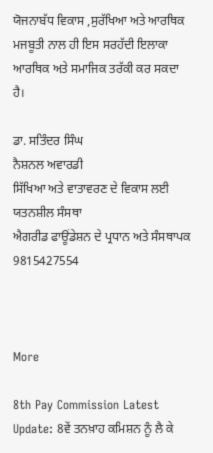ਯੋਜਨਾਬੱਧ ਵਿਕਾਸ ,ਸੁਰੱਖਿਆ ਅਤੇ ਆਰਥਿਕ ਮਜਬੂਤੀ ਨਾਲ ਹੀ ਇਸ ਸਰਹੱਦੀ ਇਲਾਕਾ ਆਰਥਿਕ ਅਤੇ ਸਮਾਜਿਕ ਤਰੱਕੀ ਕਰ ਸਕਦਾ ਹੈ।

ਡਾ. ਸਤਿੰਦਰ ਸਿੰਘ
ਨੈਸ਼ਨਲ ਅਵਾਰਡੀ
ਸਿੱਖਿਆ ਅਤੇ ਵਾਤਾਵਰਣ ਦੇ ਵਿਕਾਸ ਲਈ ਯਤਨਸ਼ੀਲ ਸੰਸਥਾ
ਐਗਰੀਡ ਫਾਊਂਡੇਸ਼ਨ ਦੇ ਪ੍ਰਧਾਨ ਅਤੇ ਸੰਸਥਾਪਕ
9815427554



More

8th Pay Commission Latest Update: 8ਵੇਂ ਤਨਖ਼ਾਹ ਕਮਿਸ਼ਨ ਨੂੰ ਲੈ ਕੇ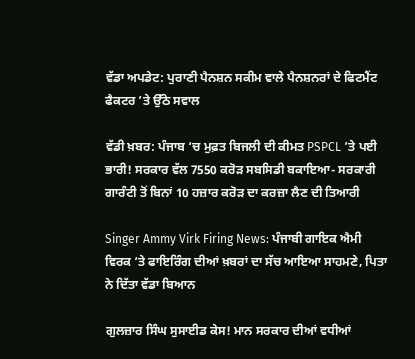ਵੱਡਾ ਅਪਡੇਟ: ਪੁਰਾਣੀ ਪੈਨਸ਼ਨ ਸਕੀਮ ਵਾਲੇ ਪੈਨਸ਼ਨਰਾਂ ਦੇ ਫਿਟਮੈਂਟ ਫੈਕਟਰ ’ਤੇ ਉੱਠੇ ਸਵਾਲ

ਵੱਡੀ ਖ਼ਬਰ: ਪੰਜਾਬ ‘ਚ ਮੁਫ਼ਤ ਬਿਜਲੀ ਦੀ ਕੀਮਤ PSPCL ’ਤੇ ਪਈ ਭਾਰੀ! ਸਰਕਾਰ ਵੱਲ 7550 ਕਰੋੜ ਸਬਸਿਡੀ ਬਕਾਇਆ- ਸਰਕਾਰੀ ਗਾਰੰਟੀ ਤੋਂ ਬਿਨਾਂ 10 ਹਜ਼ਾਰ ਕਰੋੜ ਦਾ ਕਰਜ਼ਾ ਲੈਣ ਦੀ ਤਿਆਰੀ

Singer Ammy Virk Firing News: ਪੰਜਾਬੀ ਗਾਇਕ ਐਮੀ ਵਿਰਕ ‘ਤੇ ਫਾਇਰਿੰਗ ਦੀਆਂ ਖ਼ਬਰਾਂ ਦਾ ਸੱਚ ਆਇਆ ਸਾਹਮਣੇ, ਪਿਤਾ ਨੇ ਦਿੱਤਾ ਵੱਡਾ ਬਿਆਨ

ਗੁਲਜ਼ਾਰ ਸਿੰਘ ਸੁਸਾਈਡ ਕੇਸ! ਮਾਨ ਸਰਕਾਰ ਦੀਆਂ ਵਧੀਆਂ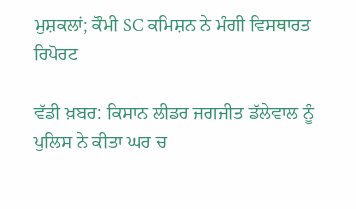ਮੁਸ਼ਕਲਾਂ; ਕੌਮੀ SC ਕਮਿਸ਼ਨ ਨੇ ਮੰਗੀ ਵਿਸਥਾਰਤ ਰਿਪੋਰਟ

ਵੱਡੀ ਖ਼ਬਰ: ਕਿਸਾਨ ਲੀਡਰ ਜਗਜੀਤ ਡੱਲੇਵਾਲ ਨੂੰ ਪੁਲਿਸ ਨੇ ਕੀਤਾ ਘਰ ਚ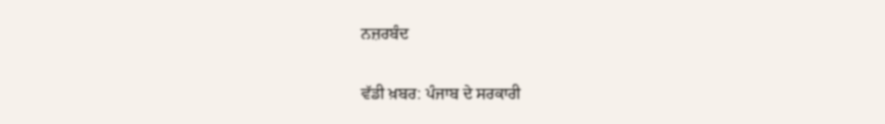ਨਜ਼ਰਬੰਦ

ਵੱਡੀ ਖ਼ਬਰ: ਪੰਜਾਬ ਦੇ ਸਰਕਾਰੀ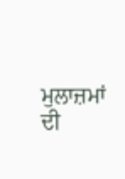ਮੁਲਾਜ਼ਮਾਂ ਦੀ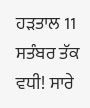ਹੜਤਾਲ 11 ਸਤੰਬਰ ਤੱਕ ਵਧੀ! ਸਾਰੇ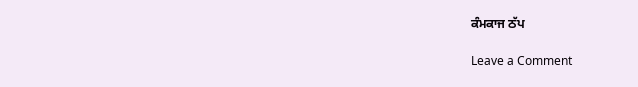ਕੰਮਕਾਜ ਠੱਪ

Leave a Comment